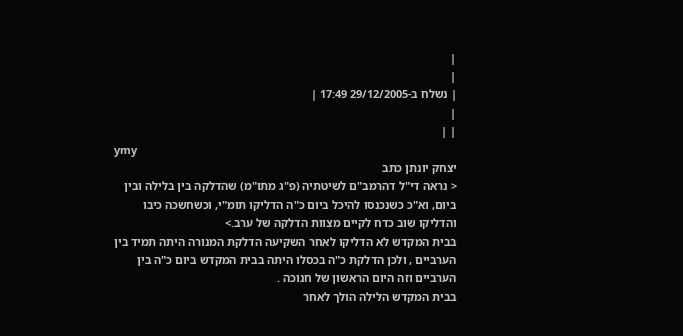|
|
| נשלח ב-29/12/2005 17:49 |
|
| |
ymy
יצחק יונתן כתב
< נראה די"ל דהרמב"ם לשיטתיה (פ"ג מתו"מ) שהדלקה בין בלילה ובין ביום, וא"כ כשנכנסו להיכל ביום כ"ה הדליקו תומ"י, וכשחשכה כיבו והדליקו שוב כדח לקיים מצוות הדלקה של ערב.>
בבית המקדש לא הדליקו לאחר השקיעה הדלקת המנורה היתה תמיד בין הערביים , ולכן הדלקת כ"ה בכסלו היתה בבית המקדש ביום כ"ה בין הערביים וזה היום הראשון של חנוכה .
בבית המקדש הלילה הולך לאחר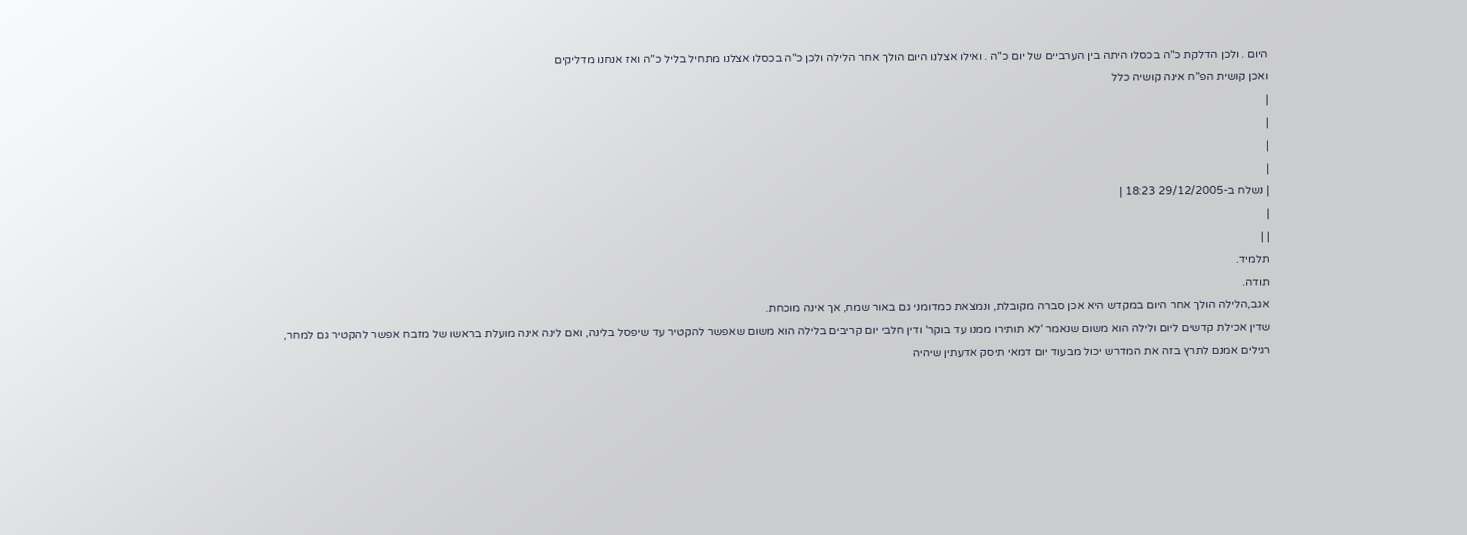היום . ולכן הדלקת כ"ה בכסלו היתה בין הערביים של יום כ"ה . ואילו אצלנו היום הולך אחר הלילה ולכן כ"ה בכסלו אצלנו מתחיל בליל כ"ה ואז אנחנו מדליקים
ואכן קושית הפ"ח אינה קושיה כלל
|
|
|
|
| נשלח ב-29/12/2005 18:23 |
|
| |
תלמיד.
תודה.
אגב,הלילה הולך אחר היום במקדש היא אכן סברה מקובלת, ונמצאת כמדומני גם באור שמח, אך אינה מוכחת.
שדין אכילת קדשים ליום ולילה הוא משום שנאמר 'לא תותירו ממנו עד בוקר' ודין חלבי יום קריבים בלילה הוא משום שאפשר להקטיר עד שיפסל בלינה, ואם לינה אינה מועלת בראשו של מזבח אפשר להקטיר גם למחר,
רגילים אמנם לתרץ בזה את המדרש יכול מבעוד יום דמאי תיסק אדעתין שיהיה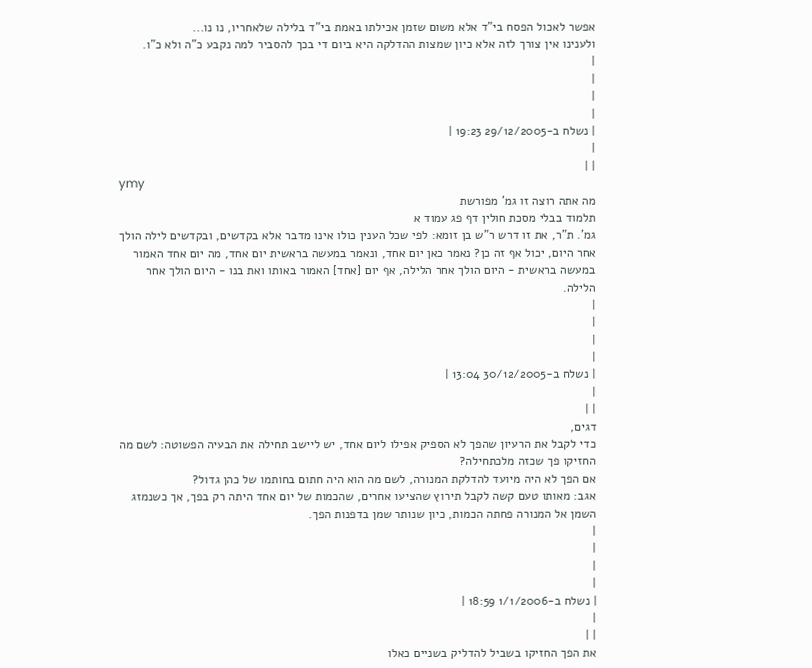אפשר לאכול הפסח בי"ד אלא משום שזמן אכילתו באמת בי"ד בלילה שלאחריו, נו נו...
ולענינו אין צורך לזה אלא כיון שמצות ההדלקה היא ביום די בכך להסביר למה נקבע כ"ה ולא כ"ו.
|
|
|
|
| נשלח ב-29/12/2005 19:23 |
|
| |
ymy
מה אתה רוצה זו גמ' מפורשת
תלמוד בבלי מסכת חולין דף פג עמוד א
גמ'. ת"ר, את זו דרש ר"ש בן זומא: לפי שכל הענין כולו אינו מדבר אלא בקדשים, ובקדשים לילה הולך אחר היום, יכול אף זה כן? נאמר כאן יום אחד, ונאמר במעשה בראשית יום אחד, מה יום אחד האמור במעשה בראשית - היום הולך אחר הלילה, אף יום [אחד] האמור באותו ואת בנו - היום הולך אחר הלילה.
|
|
|
|
| נשלח ב-30/12/2005 13:04 |
|
| |
דגים,
כדי לקבל את הרעיון שהפך לא הספיק אפילו ליום אחד, יש ליישב תחילה את הבעיה הפשוטה: לשם מה החזיקו פך שכזה מלכתחילה?
אם הפך לא היה מיועד להדלקת המנורה, לשם מה הוא היה חתום בחותמו של כהן גדול?
אגב: מאותו טעם קשה לקבל תירוץ שהציעו אחרים, שהכמות של יום אחד היתה רק בפך, אך כשנמזג השמן אל המנורה פחתה הכמות, כיון שנותר שמן בדפנות הפך.
|
|
|
|
| נשלח ב-1/1/2006 18:59 |
|
| |
את הפך החזיקו בשביל להדליק בשניים כאלו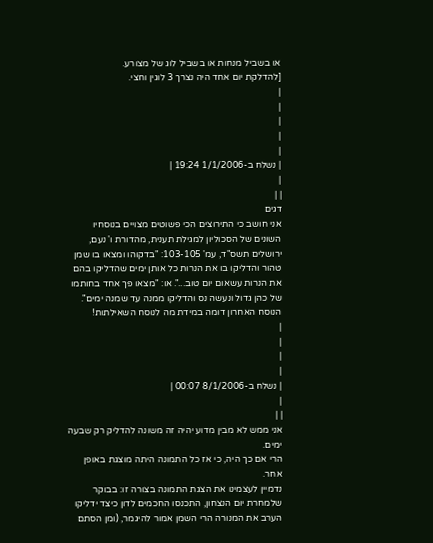או בשביל מנחות או בשביל לוג של מצורע.
[להדלקת יום אחד היה נצרך 3 לוגין וחצי.
|
|
|
|
|
| נשלח ב-1/1/2006 19:24 |
|
| |
דגים
אני חושב כי התירוצים הכי פשוטים מצויים בנוסחיו השונים של הסכוליון למגילת תענית, מהדורת ו' נעם, ירושלים תשס"ד, עמ' 103-105: "בדקוהו ומצאו בו שמן טהור והדליקו בו את הנרות כל אותן ימים שהדליקו בהם את הנרות עשאום יום טוב...". או: "מצאו פך אחד בחותמו של כהן גדול ונעשה נס והדליקו ממנה עד שמנה ימים". הנוסח האחרון דומה במידת מה לנוסח השאילתות!
|
|
|
|
| נשלח ב-8/1/2006 00:07 |
|
| |
אני ממש לא מבין מדוע יהיה זה משונה להדליק רק שבעה ימים.
הרי אם כך היה, כי אז כל התמונה היתה מוצגת באופן אחר.
נדמיין לעצמינו את הצגת התמונה בצורה זו: בבוקר שלמחרת יום הנצחון, התכנסו החכמים לדון כיצד ידליקו הערב את המנורה הרי השמן אמור להיגמר, (ומן הסתם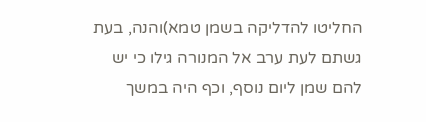החליטו להדליקה בשמן טמא)והנה, בעת גשתם לעת ערב אל המנורה גילו כי יש להם שמן ליום נוסף, וכף היה במשך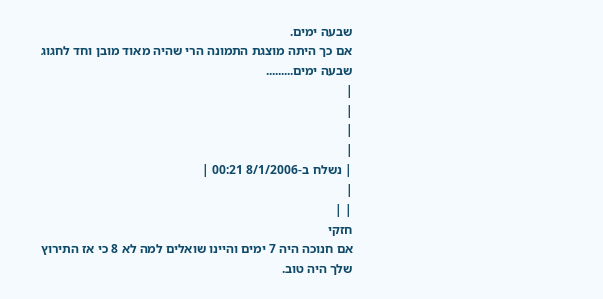שבעה ימים.
אם כך היתה מוצגת התמונה הרי שהיה מאוד מובן וחד לחגוג שבעה ימים.........
|
|
|
|
| נשלח ב-8/1/2006 00:21 |
|
| |
חזקי
אם חנוכה היה 7 ימים והיינו שואלים למה לא 8 כי אז התירוץ שלך היה טוב.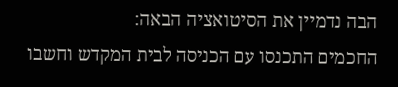הבה נדמיין את הסיטואציה הבאה:
החכמים התכנסו עם הכניסה לבית המקדש וחשבו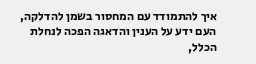איך להתמודד עם המחסור בשמן להדלקה,
העם ידע על הענין והדאגה הפכה לנחלת הכלל,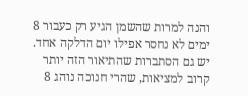והנה למרות שהשמן הגיע רק כעבור 8 ימים לא נחסר אפילו יום הדלקה אחד.
יש גם הסתברות שהתיאור הזה יותר קרוב למציאות, שהרי חנוכה נוהג 8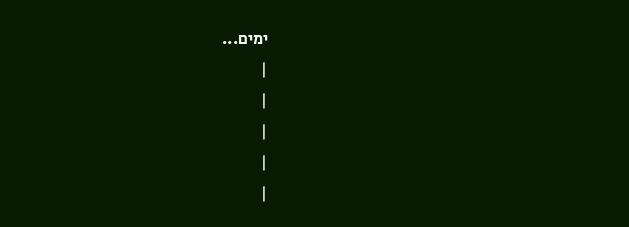ימים...
|
|
|
|
|